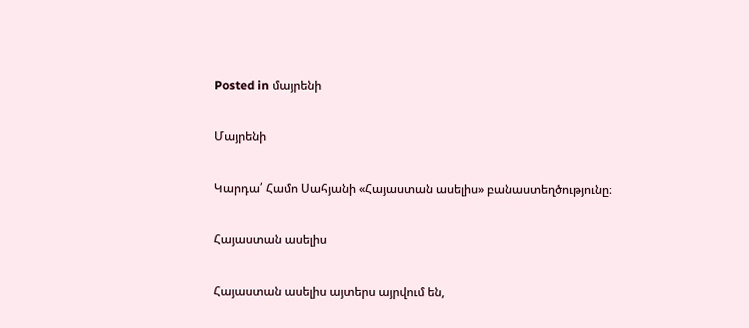Posted in մայրենի

Մայրենի

Կարդա՛ Համո Սահյանի «Հայաստան ասելիս» բանաստեղծությունը։

Հայաստան ասելիս

Հայաստան ասելիս այտերս այրվում են,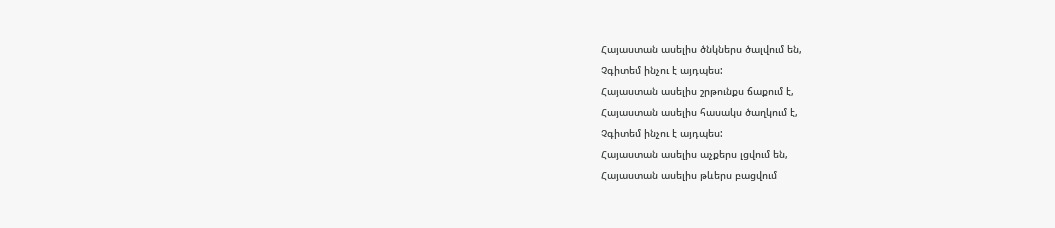Հայաստան ասելիս ծնկներս ծալվում են,
Չգիտեմ ինչու է այդպես:
Հայաստան ասելիս շրթունքս ճաքում է,
Հայաստան ասելիս հասակս ծաղկում է,
Չգիտեմ ինչու է այդպես:
Հայաստան ասելիս աչքերս լցվում են,
Հայաստան ասելիս թևերս բացվում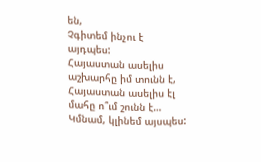են,
Չգիտեմ ինչու է այդպես:
Հայաստան ասելիս աշխարհը իմ տունն է,
Հայաստան ասելիս էլ մահը ո՞ւմ շունն է…
Կմնամ, կլինեմ այսպես: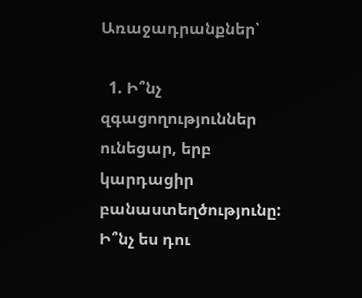Առաջադրանքներ՝

  1. Ի՞նչ զգացողություններ ունեցար, երբ կարդացիր բանաստեղծությունը: Ի՞նչ ես դու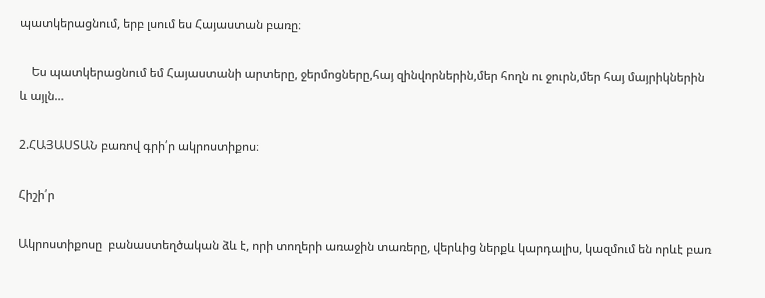պատկերացնում, երբ լսում ես Հայաստան բառը։

    Ես պատկերացնում եմ Հայաստանի արտերը, ջերմոցները,հայ զինվորներին,մեր հողն ու ջուրն,մեր հայ մայրիկներին և այլն…

2.ՀԱՅԱՍՏԱՆ բառով գրի՛ր ակրոստիքոս։

Հիշի՛ր

Ակրոստիքոսը  բանաստեղծական ձև է, որի տողերի առաջին տառերը, վերևից ներքև կարդալիս, կազմում են որևէ բառ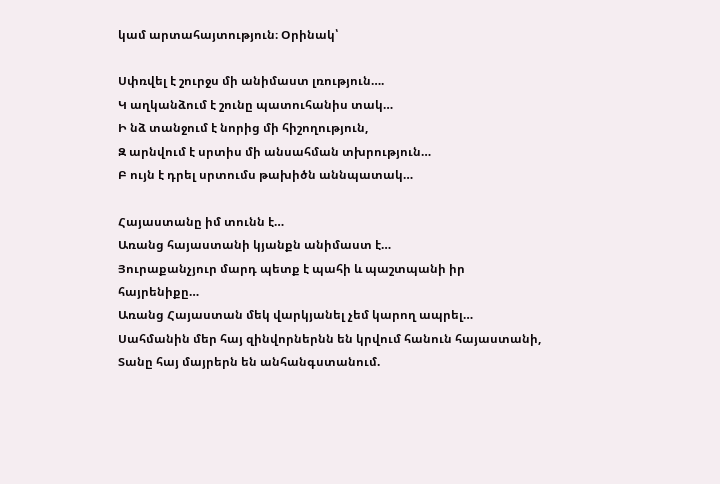կամ արտահայտություն։ Օրինակ՝

Սփռվել է շուրջս մի անիմաստ լռություն….
Կ աղկանձում է շունը պատուհանիս տակ…
Ի նձ տանջում է նորից մի հիշողություն,
Զ արնվում է սրտիս մի անսահման տխրություն…
Բ ույն է դրել սրտումս թախիծն աննպատակ…

Հայաստանը իմ տունն է…
Առանց հայաստանի կյանքն անիմաստ է…
Յուրաքանչյուր մարդ պետք է պահի և պաշտպանի իր հայրենիքը…
Առանց Հայաստան մեկ վարկյանել չեմ կարող ապրել…
Սահմանին մեր հայ զինվորներնն են կրվում հանուն հայաստանի,
Տանը հայ մայրերն են անհանգստանում.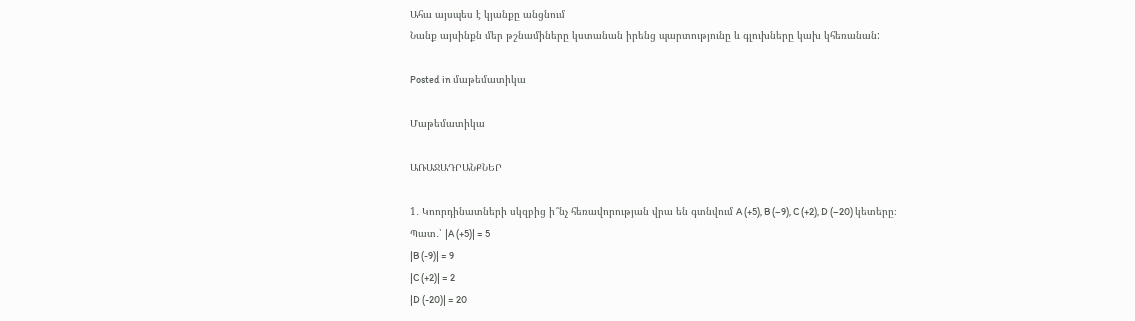Ահա այսպես է կյանքը անցնում
Նանք այսինքն մեր թշնամիները կստանան իրենց պարտությունը և գլուխները կախ կհեռանան:

Posted in մաթեմատիկա

Մաթեմատիկա

ԱՌԱՋԱԴՐԱՆՔՆԵՐ

1․ Կոորդինատների սկզբից ի՞նչ հեռավորության վրա են գտնվում A (+5), B (–9), C (+2), D (–20) կետերը։
Պատ․՝ |A (+5)| = 5
|B (-9)| = 9
|C (+2)| = 2
|D (-20)| = 20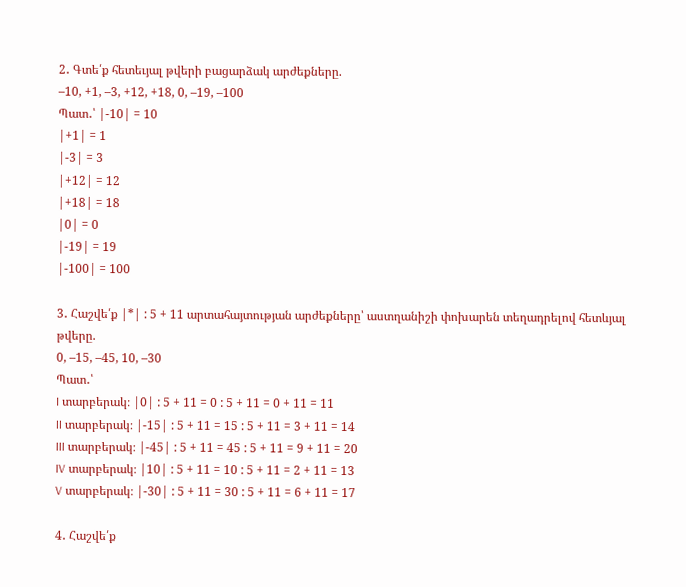2․ Գտե՛ք հետեւյալ թվերի բացարձակ արժեքները.
–10, +1, –3, +12, +18, 0, –19, –100
Պատ․՝ |-10| = 10
|+1| = 1
|-3| = 3
|+12| = 12
|+18| = 18
|0| = 0
|-19| = 19
|-100| = 100

3․ Հաշվե՛ք |*| : 5 + 11 արտահայտության արժեքները՝ աստղանիշի փոխարեն տեղադրելով հետևյալ թվերը.
0, –15, –45, 10, –30
Պատ․՝
I տարբերակ։ |0| : 5 + 11 = 0 : 5 + 11 = 0 + 11 = 11
II տարբերակ։ |-15| : 5 + 11 = 15 : 5 + 11 = 3 + 11 = 14
III տարբերակ։ |-45| : 5 + 11 = 45 : 5 + 11 = 9 + 11 = 20
IV տարբերակ։ |10| : 5 + 11 = 10 : 5 + 11 = 2 + 11 = 13
V տարբերակ։ |-30| : 5 + 11 = 30 : 5 + 11 = 6 + 11 = 17

4․ Հաշվե՛ք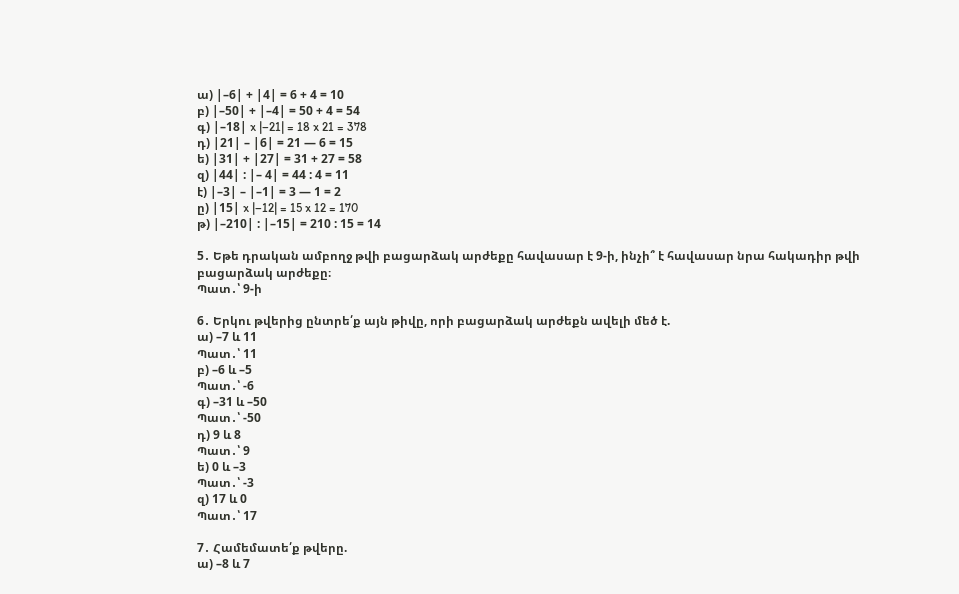ա) |–6| + |4| = 6 + 4 = 10
բ) |–50| + |–4| = 50 + 4 = 54
գ) |–18| x |–21| = 18 x 21 = 378
դ) |21| – |6| = 21 — 6 = 15
ե) |31| + |27| = 31 + 27 = 58
զ) |44| : |– 4| = 44 : 4 = 11
է) |–3| – |–1| = 3 — 1 = 2
ը) |15| x |–12| = 15 x 12 = 170
թ) |–210| : |–15| = 210 : 15 = 14

5․ Եթե դրական ամբողջ թվի բացարձակ արժեքը հավասար է 9-ի, ինչի՞ է հավասար նրա հակադիր թվի բացարձակ արժեքը։
Պատ․՝ 9-ի

6․ Երկու թվերից ընտրե՛ք այն թիվը, որի բացարձակ արժեքն ավելի մեծ է.
ա) –7 և 11
Պատ․՝ 11
բ) –6 և –5
Պատ․՝ -6
գ) –31 և –50
Պատ․՝ -50
դ) 9 և 8
Պատ․՝ 9
ե) 0 և –3
Պատ․՝ -3
զ) 17 և 0
Պատ․՝ 17

7․ Համեմատե՛ք թվերը.
ա) –8 և 7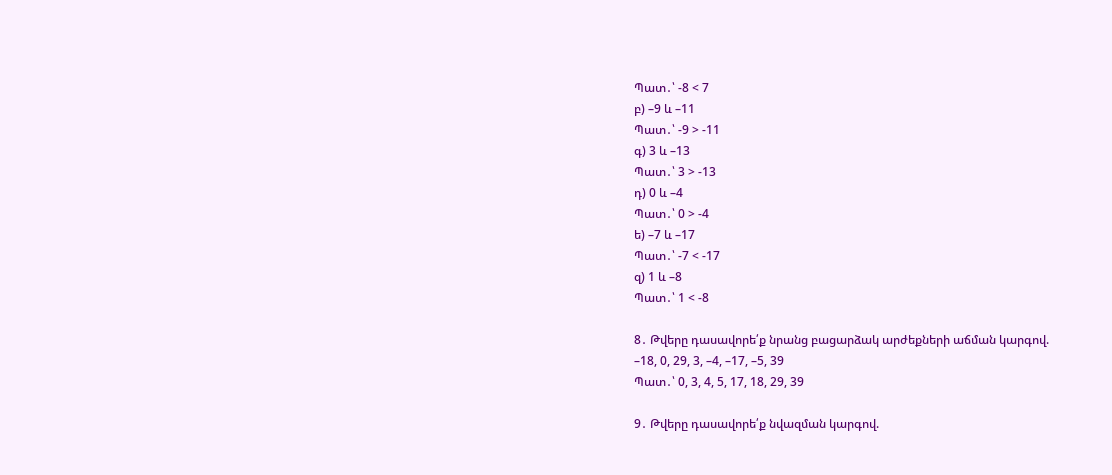Պատ․՝ -8 < 7
բ) –9 և –11
Պատ․՝ -9 > -11
գ) 3 և –13
Պատ․՝ 3 > -13
դ) 0 և –4
Պատ․՝ 0 > -4
ե) –7 և –17
Պատ․՝ -7 < -17
զ) 1 և –8
Պատ․՝ 1 < -8

8․ Թվերը դասավորե՛ք նրանց բացարձակ արժեքների աճման կարգով.
–18, 0, 29, 3, –4, –17, –5, 39
Պատ․՝ 0, 3, 4, 5, 17, 18, 29, 39

9․ Թվերը դասավորե՛ք նվազման կարգով.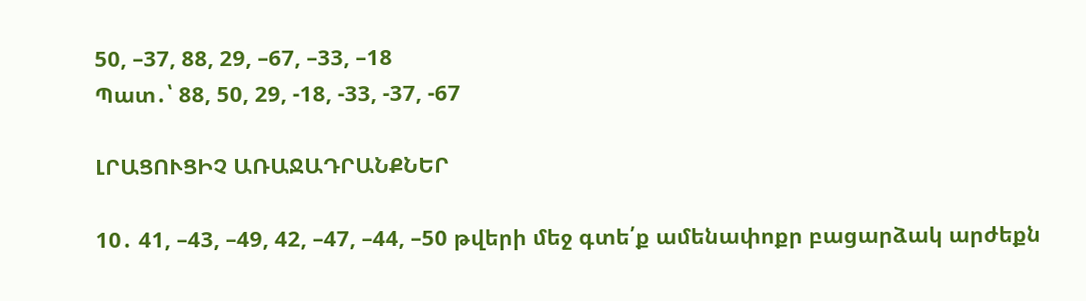50, –37, 88, 29, –67, –33, –18
Պատ․՝ 88, 50, 29, -18, -33, -37, -67

ԼՐԱՑՈՒՑԻՉ ԱՌԱՋԱԴՐԱՆՔՆԵՐ

10․ 41, –43, –49, 42, –47, –44, –50 թվերի մեջ գտե՛ք ամենափոքր բացարձակ արժեքն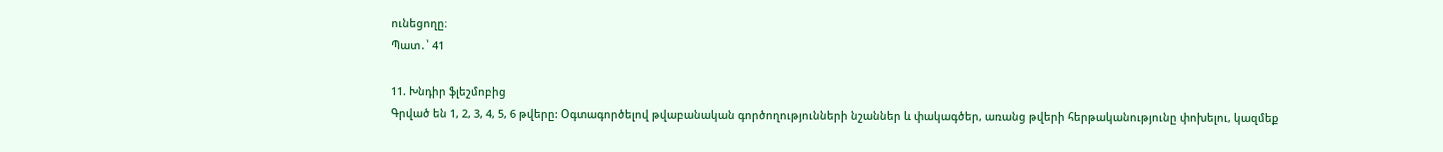ունեցողը։
Պատ․՝ 41

11. Խնդիր ֆլեշմոբից
Գրված են 1, 2, 3, 4, 5, 6 թվերը: Օգտագործելով թվաբանական գործողությունների նշաններ և փակագծեր, առանց թվերի հերթականությունը փոխելու, կազմեք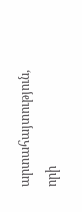արտահայտություն, որի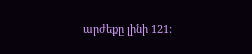արժեքը լինի 121: